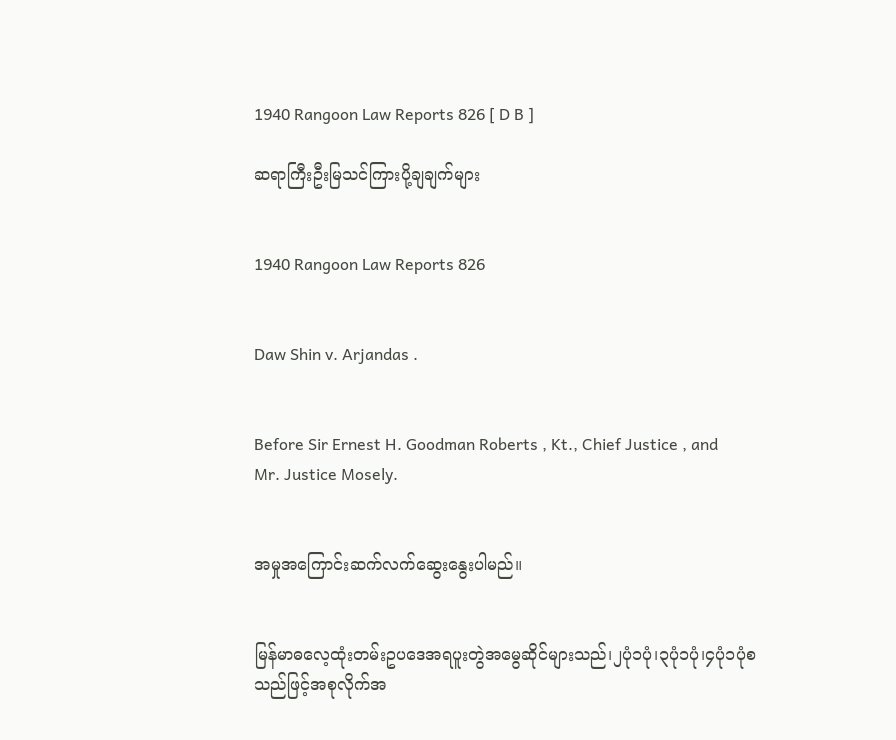1940 Rangoon Law Reports 826 [ D B ]

ဆရာကြီးဦးမြသင်ကြားပို့ချချက်များ


1940 Rangoon Law Reports 826


Daw Shin v. Arjandas .


Before Sir Ernest H. Goodman Roberts , Kt., Chief Justice , and Mr. Justice Mosely.


အမှုအကြောင်းဆက်လက်ဆွေးနွေးပါမည်။


မြန်မာဓလေ့ထုံးတမ်းဥပဒေအရပူးတွဲအမွေဆိုင်များသည်၊၂ပုံ၁ပုံ၊၃ပုံ၁ပုံ၊၄ပုံ၁ပုံစသည်ဖြင့်အစုလိုက်အ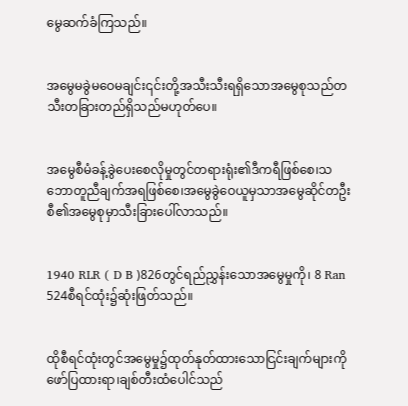မွေဆက်ခံကြသည်။


အမွေမခွဲမဝေမချင်း၎င်းတို့အသီးသီးရရှိသောအမွေစုသည်တသီးတခြားတည်ရှိသည်မဟုတ်ပေ။


အမွေစီမံခန့်ခွဲပေးစေလိုမှုတွင်တရားရုံး၏ဒီကရီဖြစ်စေ၊သဘောတူညီချက်အရဖြစ်စေ၊အမွေခွဲဝေယူမှသာအမွေဆိုင်တဦးစီ၏အမွေစုမှာသီးခြားပေါ်လာသည်။


1940 RLR ( D B )826တွင်ရည်ညွှန်းသောအမွေမှုကို၊ 8 Ran 524စီရင်ထုံး၌ဆုံးဖြတ်သည်။


ထိုစီရင်ထုံးတွင်အမွေမှု၌ထုတ်နုတ်ထားသောငြင်းချက်များကိုဖော်ပြထားရာ၊ချစ်တီးထံပေါင်သည်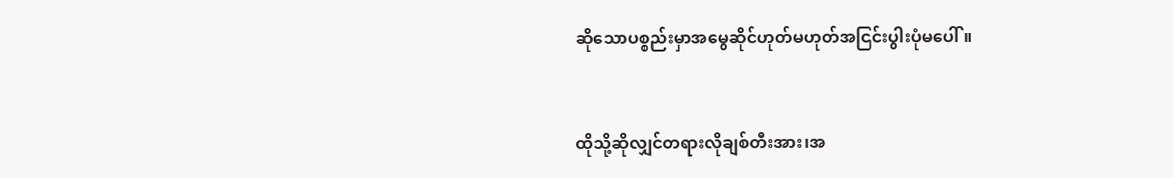ဆိုသောပစ္စည်းမှာအမွေဆိုင်ဟုတ်မဟုတ်အငြင်းပွါးပုံမပေါ်။


ထိုသို့ဆိုလျှင်တရားလိုချစ်တီးအား၊အ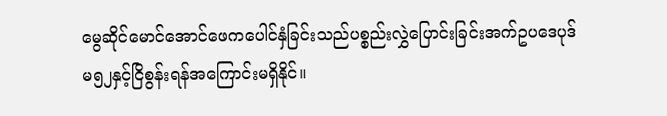မွေဆိုင်မောင်အောင်ဖေကပေါင်နှံခြင်းသည်ပစ္စည်းလွှဲပြောင်းခြင်းအက်ဥပဒေပုဒ်မ၅၂နှင့်ငြိစွန်းရန်အကြောင်းမရှိနိုင်။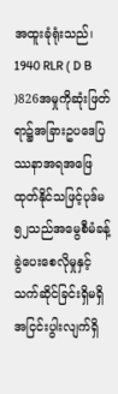အထူးခုံရုံးသည်၊ 1940 RLR ( D B )826အမှုကိုဆုံးဖြတ်ရာ၌အခြားဥပဒေပြဿနာအရအဖြေထုတ်နိုင်သဖြင့်ပုဒ်မ၅၂သည်အမွေစီမံခန့်ခွဲပေးစေလိုမှုနှင့်သက်ဆိုင်ခြင်းရှိမရှိအငြင်းပွါးလျက်ရှိ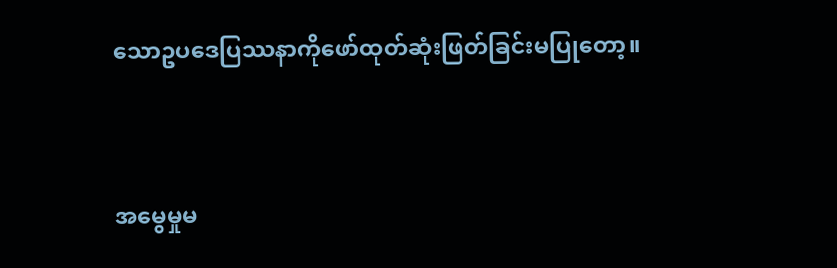သောဥပဒေပြဿနာကိုဖော်ထုတ်ဆုံးဖြတ်ခြင်းမပြုတော့။


အမွေမှုမ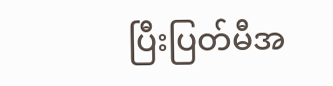ပြီးပြတ်မီအ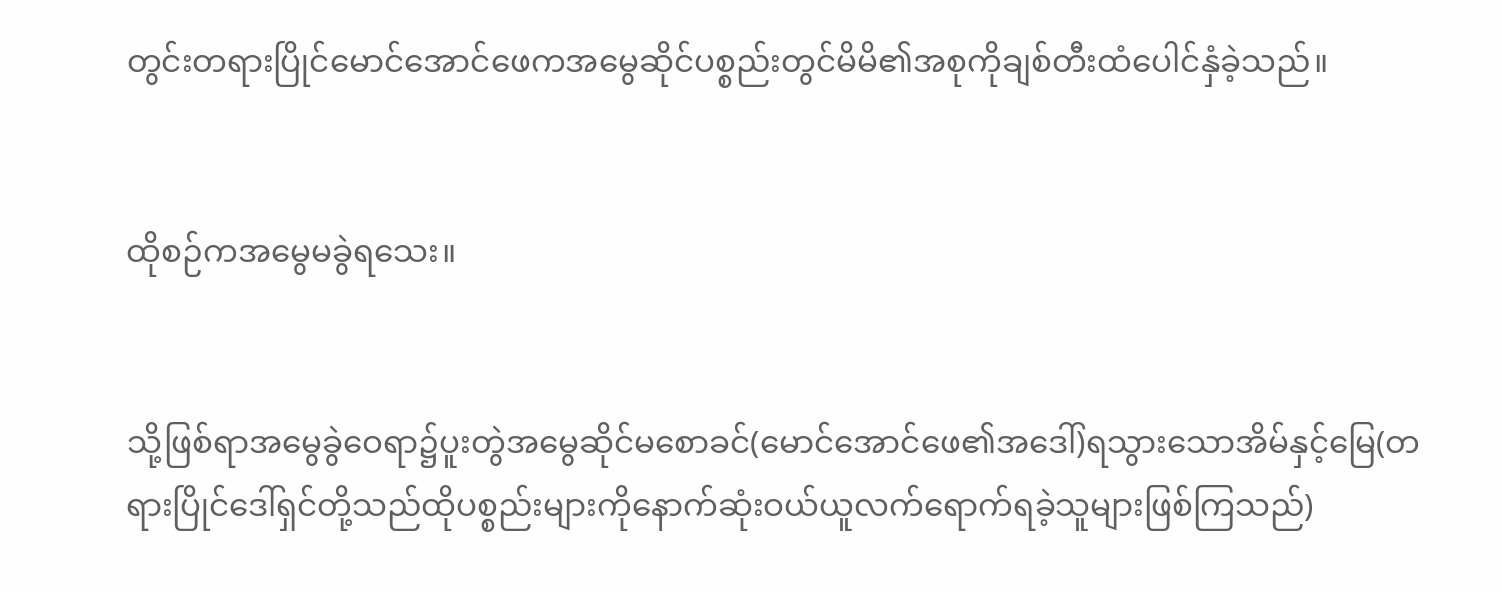တွင်းတရားပြိုင်မောင်အောင်ဖေကအမွေဆိုင်ပစ္စည်းတွင်မိမိ၏အစုကိုချစ်တီးထံပေါင်နှံခဲ့သည်။


ထိုစဉ်ကအမွေမခွဲရသေး။


သို့ဖြစ်ရာအမွေခွဲဝေရာ၌ပူးတွဲအမွေဆိုင်မစောခင်(မောင်အောင်ဖေ၏အဒေါ်)ရသွားသောအိမ်နှင့်မြေ(တရားပြိုင်ဒေါ်ရှင်တို့သည်ထိုပစ္စည်းများကိုနောက်ဆုံးဝယ်ယူလက်ရောက်ရခဲ့သူများဖြစ်ကြသည်)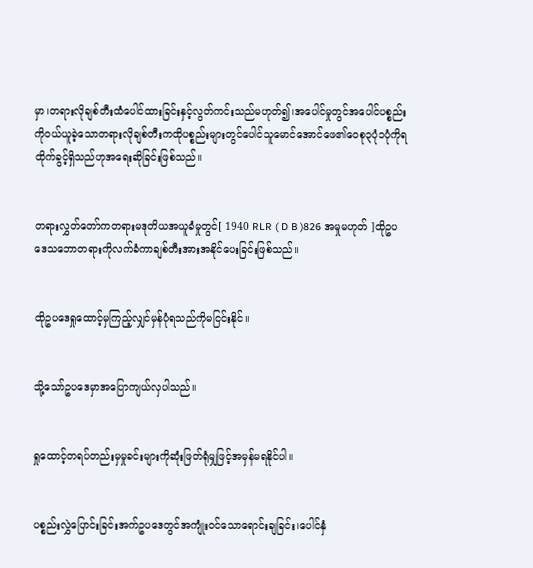မှာ၊တရားလိုချစ်တီးထံပေါင်ထားခြင်းနှင့်လွတ်ကင်းသည်မဟုတ်၍၊အပေါင်မှုတွင်အပေါင်ပစ္စည်းကိုဝယ်ယူခဲ့သောတရားလိုချစ်တီးကထိုပစ္စည်းများတွင်ပေါင်သူမောင်အောင်ဖေ၏ဝေစု၃ပုံ၁ပုံကိုရထိုက်ခွင့်ရှိသည်ဟုအရေးဆိုခြင်းဖြစ်သည်။


တရားလွှတ်တော်ကတရားမဒုတိယအယူခံမှုတွင်[ 1940 RLR ( D B )826 အမှုမဟုတ် ]ထိုဥပဒေသဘောတရားကိုလက်ခံကာချစ်တီးအားအနိုင်ပေးခြင်းဖြစ်သည်။


ထိုဥပဒေရှုထောင့်မှကြည့်လျှင်မှန်ပုံရသည်ကိုမငြင်းနိုင်။


သို့သော်ဥပဒေမှာအပြောကျယ်လှပါသည်။


ရှုထောင့်တရပ်တည်းမှမှုခင်းများကိုဆုံးဖြတ်ရုံမျှဖြင့်အမှန်မရနိုင်ပါ။


ပစ္စည်းလွှဲပြောင်းခြင်းအက်ဥပဒေတွင်အကျုံးဝင်သောရောင်းချခြင်း၊ပေါင်နှံ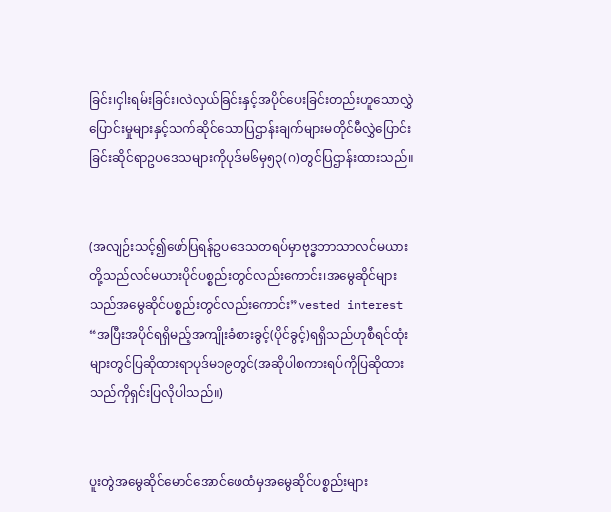ခြင်း၊ငှါးရမ်းခြင်း၊လဲလှယ်ခြင်းနှင့်အပိုင်ပေးခြင်းတည်းဟူသောလွှဲပြောင်းမှုများနှင့်သက်ဆိုင်သောပြဌာန်းချက်များမတိုင်မီလွှဲပြောင်းခြင်းဆိုင်ရာဥပဒေသများကိုပုဒ်မ၆မှ၅၃(ဂ)တွင်ပြဌာန်းထားသည်။


(အလျဉ်းသင့်၍ဖော်ပြရန်ဥပဒေသတရပ်မှာဗုဒ္ဓဘာသာလင်မယားတို့သည်လင်မယားပိုင်ပစ္စည်းတွင်လည်းကောင်း၊အမွေဆိုင်များသည်အမွေဆိုင်ပစ္စည်းတွင်လည်းကောင်း”vested interest “အပြီးအပိုင်ရရှိမည့်အကျိုးခံစားခွင့်(ပိုင်ခွင့်)ရရှိသည်ဟုစီရင်ထုံးများတွင်ပြဆိုထားရာပုဒ်မ၁၉တွင်(အဆိုပါစကားရပ်ကိုပြဆိုထားသည်ကိုရှင်းပြလိုပါသည်။)


ပူးတွဲအမွေဆိုင်မောင်အောင်ဖေထံမှအမွေဆိုင်ပစ္စည်းများ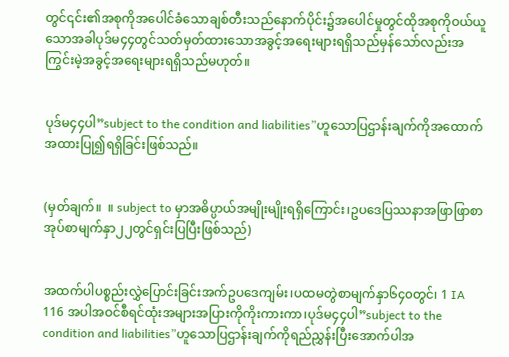တွင်၎င်း၏အစုကိုအပေါင်ခံသောချစ်တီးသည်နောက်ပိုင်း၌အပေါင်မှုတွင်ထိုအစုကိုဝယ်ယူသောအခါပုဒ်မ၄၄တွင်သတ်မှတ်ထားသောအခွင့်အရေးများရရှိသည်မှန်သော်လည်းအကြွင်းမဲ့အခွင့်အရေးများရရှိသည်မဟုတ်။


ပုဒ်မ၄၄ပါ”subject to the condition and liabilities”ဟူသောပြဌာန်းချက်ကိုအထောက်အထားပြု၍ရရှိခြင်းဖြစ်သည်။


(မှတ်ချက်။  ။ subject to မှာအဓိပ္ပာယ်အမျိုးမျိုးရရှိကြောင်း၊ဥပဒေပြဿနာအဖြာဖြာစာအုပ်စာမျက်နှာ၂၂တွင်ရှင်းပြပြီးဖြစ်သည်)


အထက်ပါပစ္စည်းလွှဲပြောင်းခြင်းအက်ဥပဒေကျမ်း၊ပထမတွဲစာမျက်နှာ၆၄၀တွင်၊ 1 IA 116 အပါအဝင်စီရင်ထုံးအများအပြားကိုကိုးကားကာ၊ပုဒ်မ၄၄ပါ”subject to the condition and liabilities”ဟူသောပြဌာန်းချက်ကိုရည်ညွှန်းပြီးအောက်ပါအ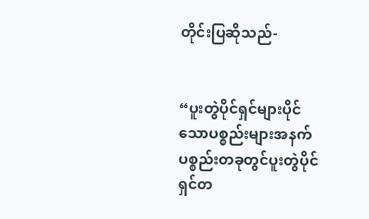တိုင်းပြဆိုသည်-


“ပူးတွဲပိုင်ရှင်များပိုင်သောပစ္စည်းများအနက်ပစ္စည်းတခုတွင်ပူးတွဲပိုင်ရှင်တ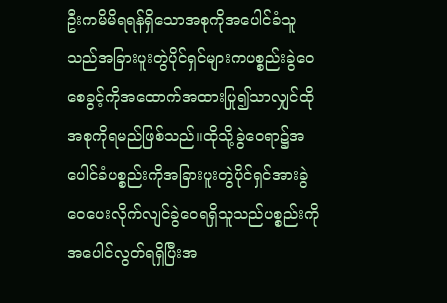ဦးကမိမိရရန်ရှိသောအစုကိုအပေါင်ခံသူသည်အခြားပူးတွဲပိုင်ရှင်များကပစ္စည်းခွဲဝေစေခွင့်ကိုအထောက်အထားပြု၍သာလျှင်ထိုအစုကိုရမည်ဖြစ်သည်။ထိုသို့ခွဲဝေရာ၌အပေါင်ခံပစ္စည်းကိုအခြားပူးတွဲပိုင်ရှင်အားခွဲဝေပေးလိုက်လျင်ခွဲဝေရရှိသူသည်ပစ္စည်းကိုအပေါင်လွတ်ရရှိပြီးအ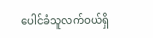ပေါင်ခံသူလက်ဝယ်ရှိ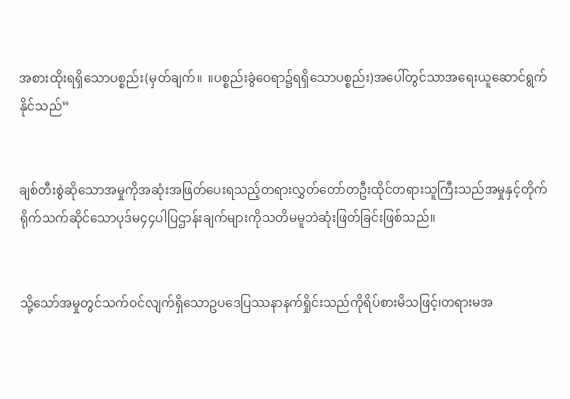အစားထိုးရရှိသောပစ္စည်း(မှတ်ချက်။  ။ပစ္စည်းခွဲဝေရာ၌ရရှိသောပစ္စည်း)အပေါ်တွင်သာအရေးယူဆောင်ရွက်နိုင်သည်”


ချစ်တီးစွဲဆိုသောအမှုကိုအဆုံးအဖြတ်ပေးရသည့်တရားလွှတ်တော်တဦးထိုင်တရားသူကြီးသည်အမှုနှင့်တိုက်ရိုက်သက်ဆိုင်သောပုဒ်မ၄၄ပါပြဌာန်းချက်များကိုသတိမမူဘဲဆုံးဖြတ်ခြင်းဖြစ်သည်။


သို့သော်အမှုတွင်သက်ဝင်လျက်ရှိသောဥပဒေပြဿနာနက်ရှိုင်းသည်ကိုရိပ်စားမိသဖြင့်၊တရားမအ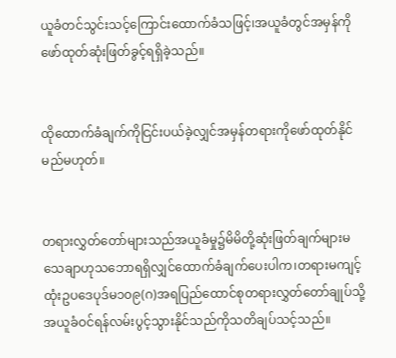ယူခံတင်သွင်းသင့်ကြောင်းထောက်ခံသဖြင့်၊အယူခံတွင်အမှန်ကိုဖော်ထုတ်ဆုံးဖြတ်ခွင့်ရရှိခဲ့သည်။


ထိုထောက်ခံချက်ကိုငြင်းပယ်ခဲ့လျှင်အမှန်တရားကိုဖော်ထုတ်နိုင်မည်မဟုတ်။


တရားလွှတ်တော်များသည်အယူခံမှု၌မိမိတို့ဆုံးဖြတ်ချက်များမသေချာဟုသဘောရရှိလျှင်ထောက်ခံချက်ပေးပါက၊တရားမကျင့်ထုံးဥပဒေပုဒ်မ၁၀၉(ဂ)အရပြည်ထောင်စုတရားလွှတ်တော်ချုပ်သို့အယူခံဝင်ရန်လမ်းပွင့်သွားနိုင်သည်ကိုသတိချပ်သင့်သည်။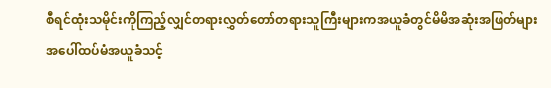စီရင်ထုံးသမိုင်းကိုကြည့်လျှင်တရားလွှတ်တော်တရားသူကြီးများကအယူခံတွင်မိမိအဆုံးအဖြတ်များအပေါ်ထပ်မံအယူခံသင့်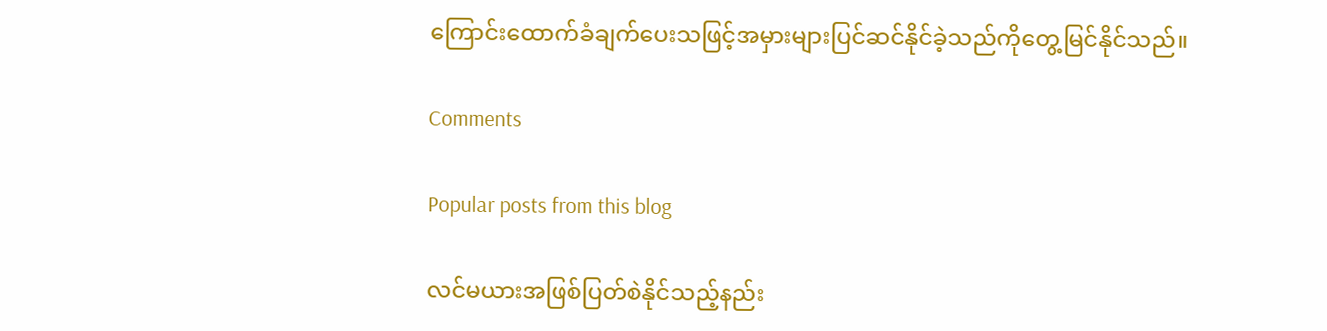ကြောင်းထောက်ခံချက်ပေးသဖြင့်အမှားများပြင်ဆင်နိုင်ခဲ့သည်ကိုတွေ့မြင်နိုင်သည်။

Comments

Popular posts from this blog

လင်မယားအဖြစ်ပြတ်စဲနိုင်သည့်နည်း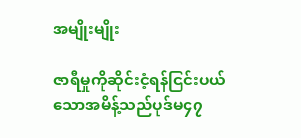အမျိုးမျိုး

ဇာရီမှုကိုဆိုင်းငံ့ရန်ငြင်းပယ်သောအမိန့်သည်ပုဒ်မ၄၇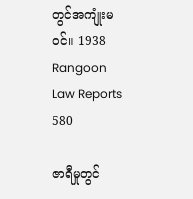တွင်အကျုံးမဝင်။ 1938 Rangoon Law Reports 580

ဇာရီမှုတွင်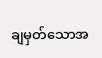ချမှတ်သောအ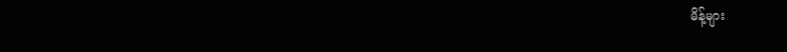မိန့်များ